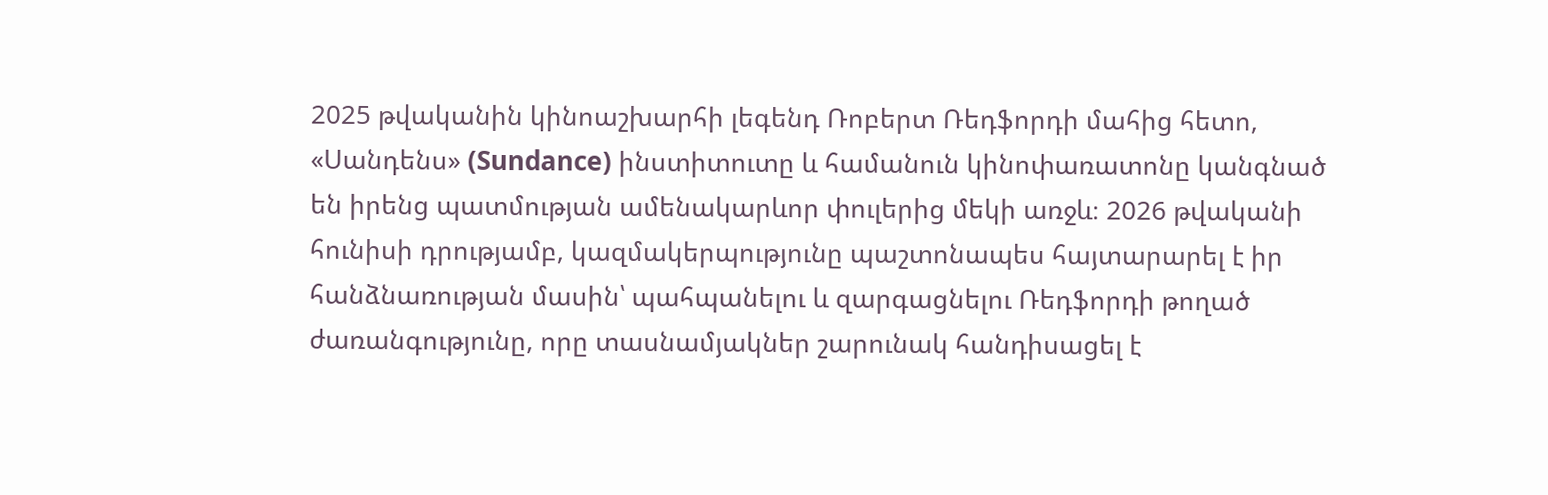2025 թվականին կինոաշխարհի լեգենդ Ռոբերտ Ռեդֆորդի մահից հետո, «Սանդենս» (Sundance) ինստիտուտը և համանուն կինոփառատոնը կանգնած են իրենց պատմության ամենակարևոր փուլերից մեկի առջև։ 2026 թվականի հունիսի դրությամբ, կազմակերպությունը պաշտոնապես հայտարարել է իր հանձնառության մասին՝ պահպանելու և զարգացնելու Ռեդֆորդի թողած ժառանգությունը, որը տասնամյակներ շարունակ հանդիսացել է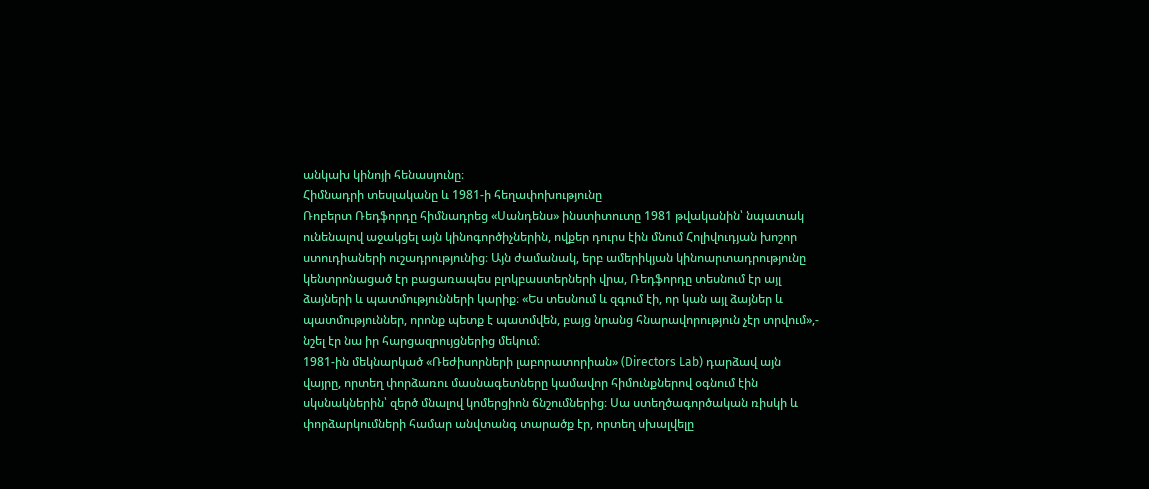անկախ կինոյի հենասյունը։
Հիմնադրի տեսլականը և 1981-ի հեղափոխությունը
Ռոբերտ Ռեդֆորդը հիմնադրեց «Սանդենս» ինստիտուտը 1981 թվականին՝ նպատակ ունենալով աջակցել այն կինոգործիչներին, ովքեր դուրս էին մնում Հոլիվուդյան խոշոր ստուդիաների ուշադրությունից։ Այն ժամանակ, երբ ամերիկյան կինոարտադրությունը կենտրոնացած էր բացառապես բլոկբաստերների վրա, Ռեդֆորդը տեսնում էր այլ ձայների և պատմությունների կարիք։ «Ես տեսնում և զգում էի, որ կան այլ ձայներ և պատմություններ, որոնք պետք է պատմվեն, բայց նրանց հնարավորություն չէր տրվում»,- նշել էր նա իր հարցազրույցներից մեկում։
1981-ին մեկնարկած «Ռեժիսորների լաբորատորիան» (Directors Lab) դարձավ այն վայրը, որտեղ փորձառու մասնագետները կամավոր հիմունքներով օգնում էին սկսնակներին՝ զերծ մնալով կոմերցիոն ճնշումներից։ Սա ստեղծագործական ռիսկի և փորձարկումների համար անվտանգ տարածք էր, որտեղ սխալվելը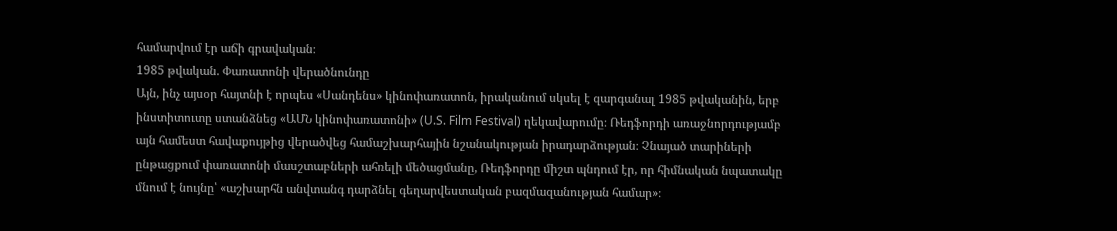համարվում էր աճի գրավական։
1985 թվական. Փառատոնի վերածնունդը
Այն, ինչ այսօր հայտնի է որպես «Սանդենս» կինոփառատոն, իրականում սկսել է զարգանալ 1985 թվականին, երբ ինստիտուտը ստանձնեց «ԱՄՆ կինոփառատոնի» (U.S. Film Festival) ղեկավարումը։ Ռեդֆորդի առաջնորդությամբ այն համեստ հավաքույթից վերածվեց համաշխարհային նշանակության իրադարձության։ Չնայած տարիների ընթացքում փառատոնի մասշտաբների ահռելի մեծացմանը, Ռեդֆորդը միշտ պնդում էր, որ հիմնական նպատակը մնում է նույնը՝ «աշխարհն անվտանգ դարձնել գեղարվեստական բազմազանության համար»։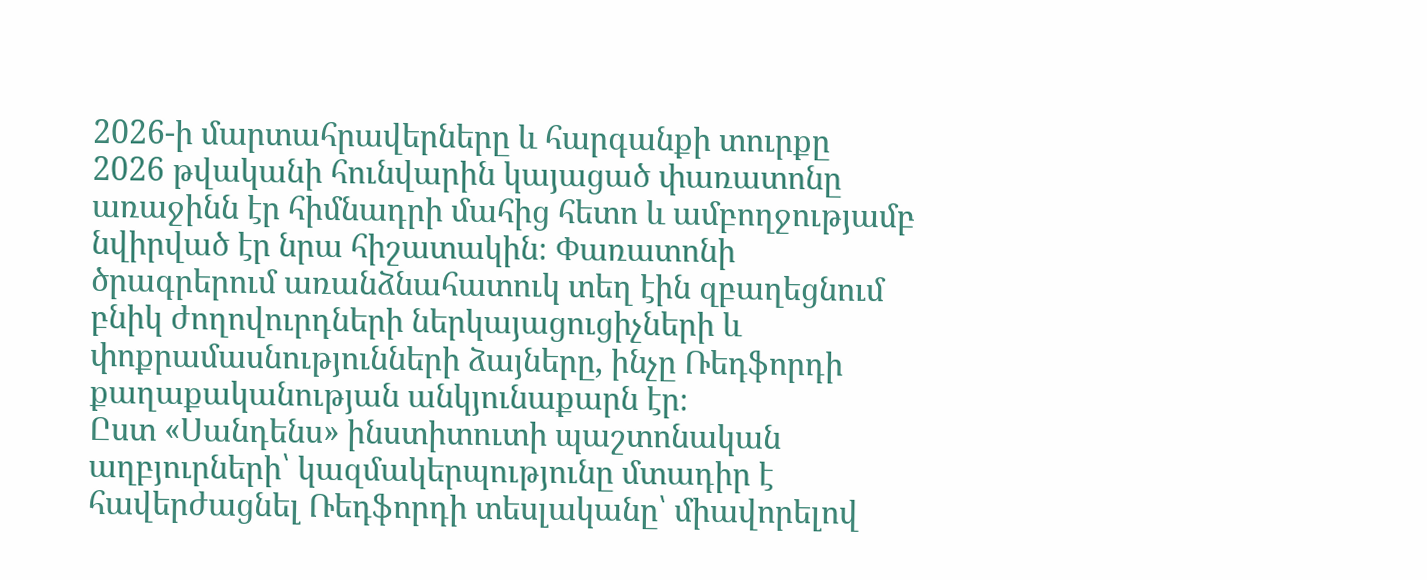2026-ի մարտահրավերները և հարգանքի տուրքը
2026 թվականի հունվարին կայացած փառատոնը առաջինն էր հիմնադրի մահից հետո և ամբողջությամբ նվիրված էր նրա հիշատակին։ Փառատոնի ծրագրերում առանձնահատուկ տեղ էին զբաղեցնում բնիկ ժողովուրդների ներկայացուցիչների և փոքրամասնությունների ձայները, ինչը Ռեդֆորդի քաղաքականության անկյունաքարն էր։
Ըստ «Սանդենս» ինստիտուտի պաշտոնական աղբյուրների՝ կազմակերպությունը մտադիր է հավերժացնել Ռեդֆորդի տեսլականը՝ միավորելով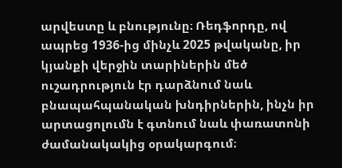արվեստը և բնությունը։ Ռեդֆորդը, ով ապրեց 1936-ից մինչև 2025 թվականը, իր կյանքի վերջին տարիներին մեծ ուշադրություն էր դարձնում նաև բնապահպանական խնդիրներին, ինչն իր արտացոլումն է գտնում նաև փառատոնի ժամանակակից օրակարգում։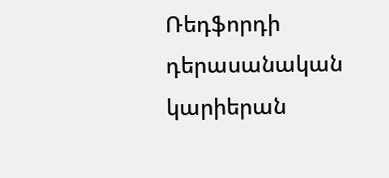Ռեդֆորդի դերասանական կարիերան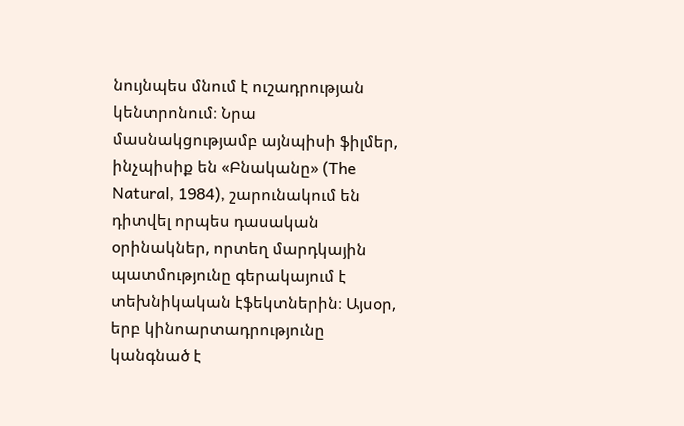նույնպես մնում է ուշադրության կենտրոնում։ Նրա մասնակցությամբ այնպիսի ֆիլմեր, ինչպիսիք են «Բնականը» (The Natural, 1984), շարունակում են դիտվել որպես դասական օրինակներ, որտեղ մարդկային պատմությունը գերակայում է տեխնիկական էֆեկտներին։ Այսօր, երբ կինոարտադրությունը կանգնած է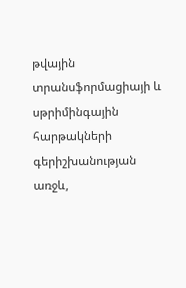թվային տրանսֆորմացիայի և սթրիմինգային հարթակների գերիշխանության առջև,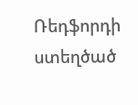Ռեդֆորդի ստեղծած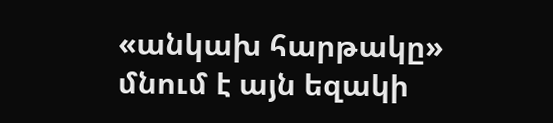«անկախ հարթակը» մնում է այն եզակի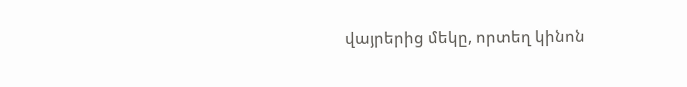վայրերից մեկը, որտեղ կինոն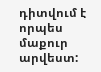դիտվում է որպես մաքուր արվեստ: